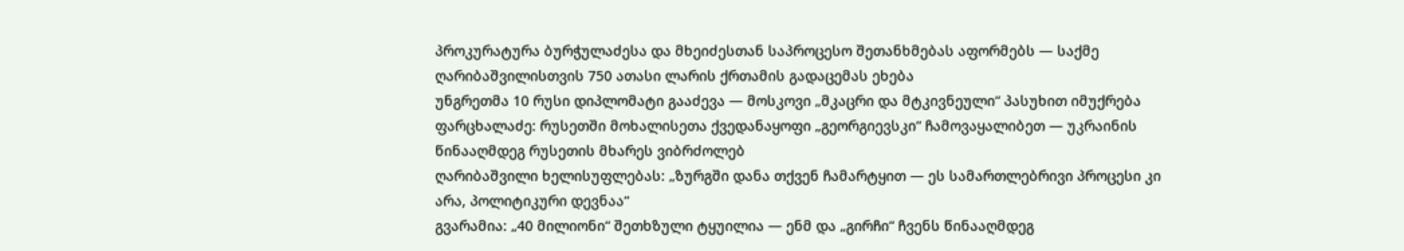პროკურატურა ბურჭულაძესა და მხეიძესთან საპროცესო შეთანხმებას აფორმებს — საქმე ღარიბაშვილისთვის 750 ათასი ლარის ქრთამის გადაცემას ეხება
უნგრეთმა 10 რუსი დიპლომატი გააძევა — მოსკოვი „მკაცრი და მტკივნეული“ პასუხით იმუქრება
ფარცხალაძე: რუსეთში მოხალისეთა ქვედანაყოფი „გეორგიევსკი“ ჩამოვაყალიბეთ — უკრაინის წინააღმდეგ რუსეთის მხარეს ვიბრძოლებ
ღარიბაშვილი ხელისუფლებას: „ზურგში დანა თქვენ ჩამარტყით — ეს სამართლებრივი პროცესი კი არა, პოლიტიკური დევნაა“
გვარამია: „40 მილიონი“ შეთხზული ტყუილია — ენმ და „გირჩი“ ჩვენს წინააღმდეგ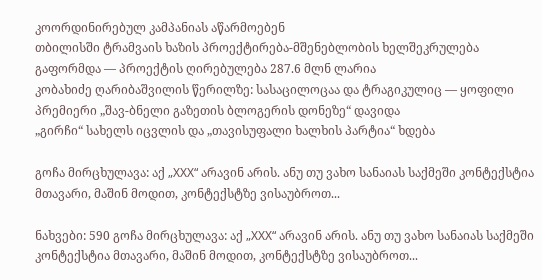კოორდინირებულ კამპანიას აწარმოებენ
თბილისში ტრამვაის ხაზის პროექტირება-მშენებლობის ხელშეკრულება გაფორმდა — პროექტის ღირებულება 287.6 მლნ ლარია
კობახიძე ღარიბაშვილის წერილზე: სასაცილოცაა და ტრაგიკულიც — ყოფილი პრემიერი „შავ-ბნელი გაზეთის ბლოგერის დონეზე“ დავიდა
„გირჩი“ სახელს იცვლის და „თავისუფალი ხალხის პარტია“ ხდება

გოჩა მირცხულავა: აქ „XXX“ არავინ არის. ანუ თუ ვახო სანაიას საქმეში კონტექსტია მთავარი, მაშინ მოდით, კონტექსტზე ვისაუბროთ...

ნახვები: 590 გოჩა მირცხულავა: აქ „XXX“ არავინ არის. ანუ თუ ვახო სანაიას საქმეში კონტექსტია მთავარი, მაშინ მოდით, კონტექსტზე ვისაუბროთ...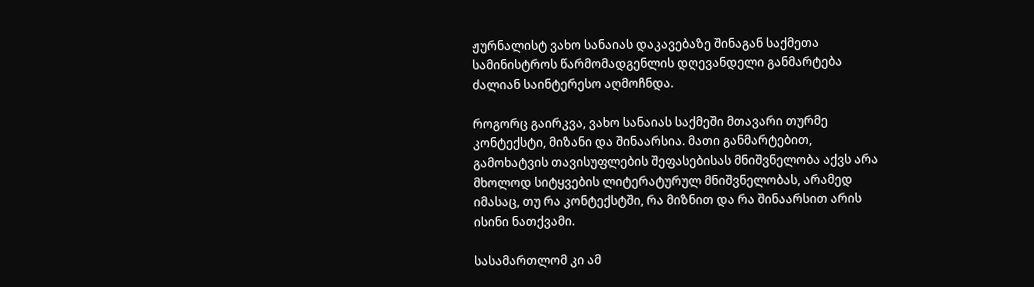ჟურნალისტ ვახო სანაიას დაკავებაზე შინაგან საქმეთა სამინისტროს წარმომადგენლის დღევანდელი განმარტება ძალიან საინტერესო აღმოჩნდა.

როგორც გაირკვა, ვახო სანაიას საქმეში მთავარი თურმე კონტექსტი, მიზანი და შინაარსია. მათი განმარტებით, გამოხატვის თავისუფლების შეფასებისას მნიშვნელობა აქვს არა მხოლოდ სიტყვების ლიტერატურულ მნიშვნელობას, არამედ იმასაც, თუ რა კონტექსტში, რა მიზნით და რა შინაარსით არის ისინი ნათქვამი.

სასამართლომ კი ამ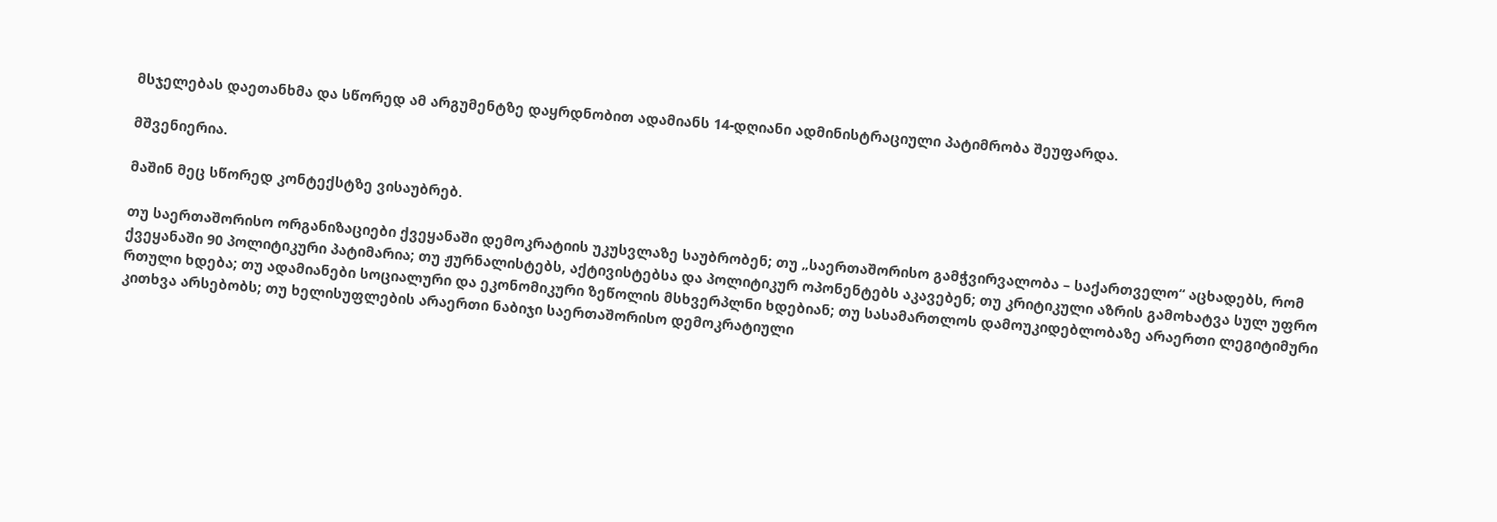მსჯელებას დაეთანხმა და სწორედ ამ არგუმენტზე დაყრდნობით ადამიანს 14-დღიანი ადმინისტრაციული პატიმრობა შეუფარდა.

მშვენიერია.

მაშინ მეც სწორედ კონტექსტზე ვისაუბრებ.

თუ საერთაშორისო ორგანიზაციები ქვეყანაში დემოკრატიის უკუსვლაზე საუბრობენ; თუ „საერთაშორისო გამჭვირვალობა – საქართველო“ აცხადებს, რომ ქვეყანაში 90 პოლიტიკური პატიმარია; თუ ჟურნალისტებს, აქტივისტებსა და პოლიტიკურ ოპონენტებს აკავებენ; თუ კრიტიკული აზრის გამოხატვა სულ უფრო რთული ხდება; თუ ადამიანები სოციალური და ეკონომიკური ზეწოლის მსხვერპლნი ხდებიან; თუ სასამართლოს დამოუკიდებლობაზე არაერთი ლეგიტიმური კითხვა არსებობს; თუ ხელისუფლების არაერთი ნაბიჯი საერთაშორისო დემოკრატიული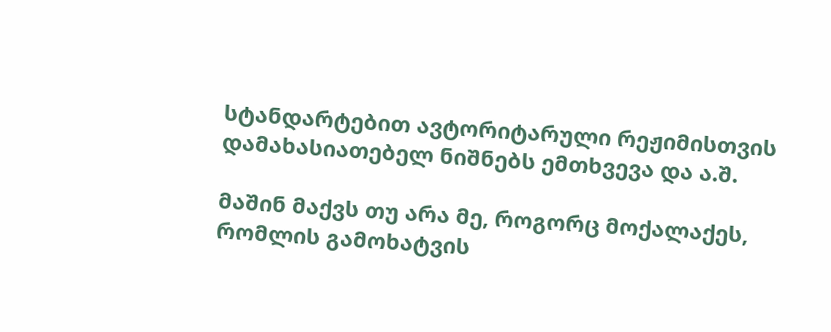სტანდარტებით ავტორიტარული რეჟიმისთვის დამახასიათებელ ნიშნებს ემთხვევა და ა.შ.

მაშინ მაქვს თუ არა მე, როგორც მოქალაქეს, რომლის გამოხატვის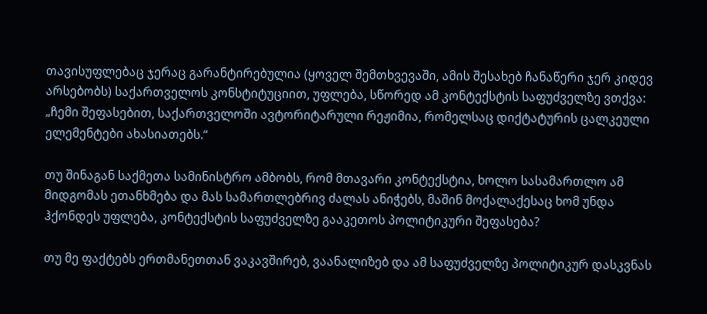თავისუფლებაც ჯერაც გარანტირებულია (ყოველ შემთხვევაში, ამის შესახებ ჩანაწერი ჯერ კიდევ არსებობს) საქართველოს კონსტიტუციით, უფლება, სწორედ ამ კონტექსტის საფუძველზე ვთქვა: „ჩემი შეფასებით, საქართველოში ავტორიტარული რეჟიმია, რომელსაც დიქტატურის ცალკეული ელემენტები ახასიათებს.“

თუ შინაგან საქმეთა სამინისტრო ამბობს, რომ მთავარი კონტექსტია, ხოლო სასამართლო ამ მიდგომას ეთანხმება და მას სამართლებრივ ძალას ანიჭებს, მაშინ მოქალაქესაც ხომ უნდა ჰქონდეს უფლება, კონტექსტის საფუძველზე გააკეთოს პოლიტიკური შეფასება?

თუ მე ფაქტებს ერთმანეთთან ვაკავშირებ, ვაანალიზებ და ამ საფუძველზე პოლიტიკურ დასკვნას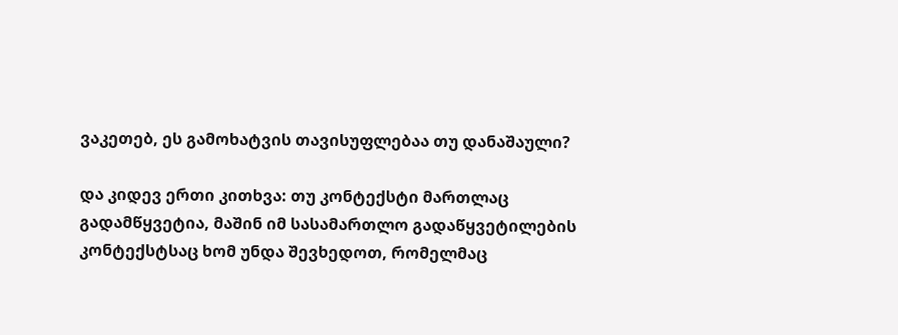ვაკეთებ, ეს გამოხატვის თავისუფლებაა თუ დანაშაული?

და კიდევ ერთი კითხვა: თუ კონტექსტი მართლაც გადამწყვეტია, მაშინ იმ სასამართლო გადაწყვეტილების კონტექსტსაც ხომ უნდა შევხედოთ, რომელმაც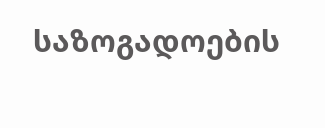საზოგადოების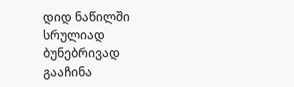დიდ ნაწილში სრულიად ბუნებრივად გააჩინა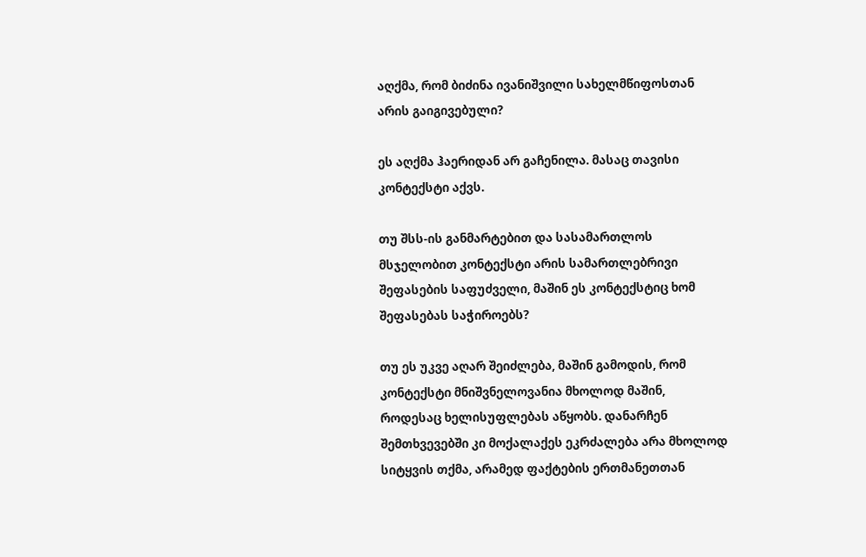აღქმა, რომ ბიძინა ივანიშვილი სახელმწიფოსთან არის გაიგივებული?

ეს აღქმა ჰაერიდან არ გაჩენილა. მასაც თავისი კონტექსტი აქვს.

თუ შსს-ის განმარტებით და სასამართლოს მსჯელობით კონტექსტი არის სამართლებრივი შეფასების საფუძველი, მაშინ ეს კონტექსტიც ხომ შეფასებას საჭიროებს?

თუ ეს უკვე აღარ შეიძლება, მაშინ გამოდის, რომ კონტექსტი მნიშვნელოვანია მხოლოდ მაშინ, როდესაც ხელისუფლებას აწყობს. დანარჩენ შემთხვევებში კი მოქალაქეს ეკრძალება არა მხოლოდ სიტყვის თქმა, არამედ ფაქტების ერთმანეთთან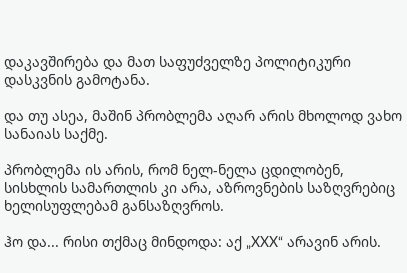დაკავშირება და მათ საფუძველზე პოლიტიკური დასკვნის გამოტანა.

და თუ ასეა, მაშინ პრობლემა აღარ არის მხოლოდ ვახო სანაიას საქმე.

პრობლემა ის არის, რომ ნელ-ნელა ცდილობენ, სისხლის სამართლის კი არა, აზროვნების საზღვრებიც ხელისუფლებამ განსაზღვროს.

ჰო და... რისი თქმაც მინდოდა: აქ „XXX“ არავინ არის.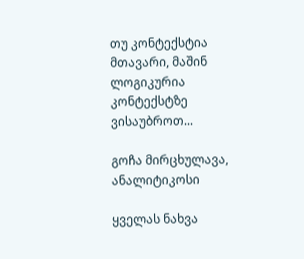თუ კონტექსტია მთავარი, მაშინ ლოგიკურია კონტექსტზე ვისაუბროთ...

გოჩა მირცხულავა, ანალიტიკოსი

ყველას ნახვა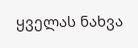ყველას ნახვა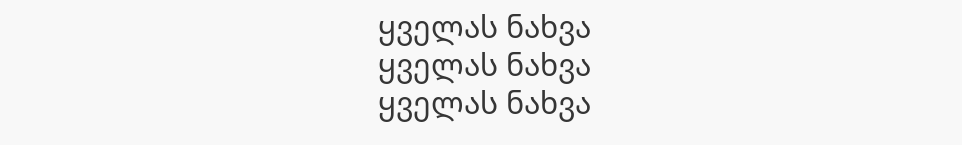ყველას ნახვა
ყველას ნახვა
ყველას ნახვა